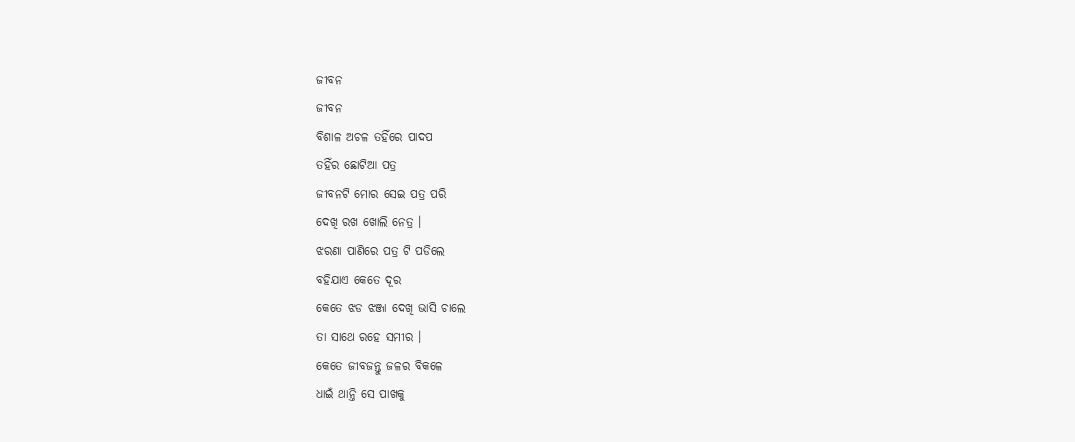ଜୀବନ
ଜୀବନ
ବିଶାଳ ଅଚଳ ତହିଁରେ ପାଦପ
ତହିଁର ଛୋଟିଆ ପତ୍ର
ଜୀବନଟି ମୋର ସେଇ ପତ୍ର ପରି
ଦେଖି ରଖ ଖୋଲି ନେତ୍ର ।
ଝରଣା ପାଣିରେ ପତ୍ର ଟି ପଡିଲେ
ବହିଯାଏ କେତେ ଦୂର
କେତେ ଝଡ ଝଞ୍ଜା ଦେଖି ଭାସି ଚାଲେ
ତା ସାଥେ ରହେ ସମୀର ।
କେତେ ଜୀବଜନ୍ତୁ ଜଳର ବିକଳେ
ଧାଇଁ ଥାନ୍ତି ସେ ପାଖକୁ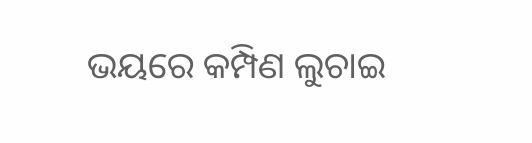ଭୟରେ କମ୍ପିଣ ଲୁଚାଇ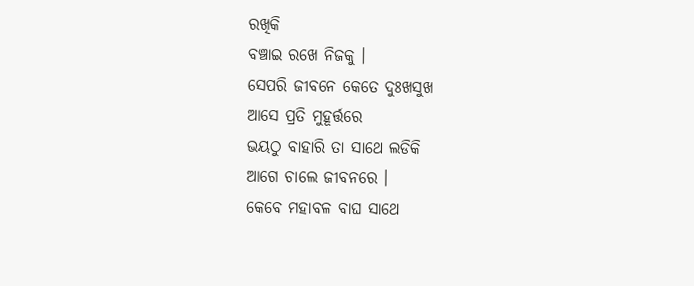ରଖିକି
ବଞ୍ଚାଇ ରଖେ ନିଜକୁ ।
ସେପରି ଜୀବନେ କେତେ ଦୁଃଖସୁଖ
ଆସେ ପ୍ରତି ମୁହୂର୍ତ୍ତରେ
ଭୟଠୁ ବାହାରି ତା ସାଥେ ଲଡିକି
ଆଗେ ଚାଲେ ଜୀବନରେ ।
କେବେ ମହାବଳ ବାଘ ସାଥେ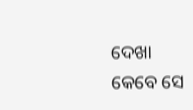ଦେଖା
କେବେ ସେ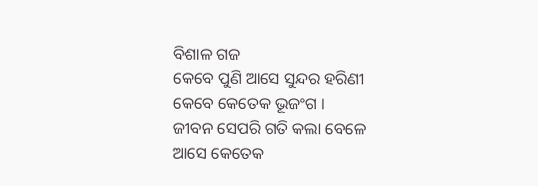ବିଶାଳ ଗଜ
କେବେ ପୁଣି ଆସେ ସୁନ୍ଦର ହରିଣୀ
କେବେ କେତେକ ଭୂଜଂଗ ।
ଜୀବନ ସେପରି ଗତି କଲା ବେଳେ
ଆସେ କେତେକ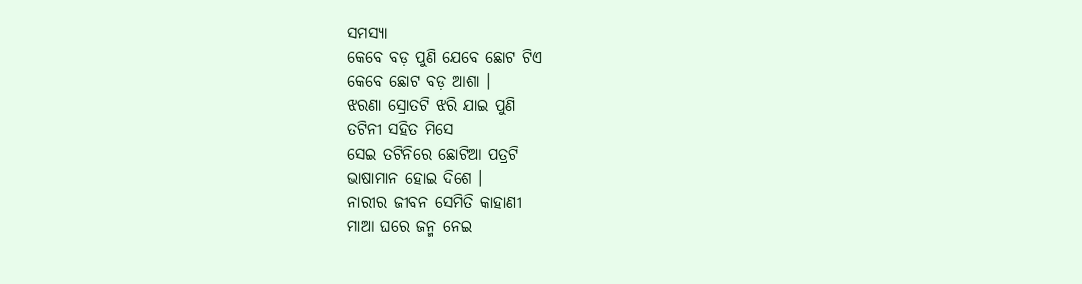ସମସ୍ୟା
କେବେ ବଡ଼ ପୁଣି ଯେବେ ଛୋଟ ଟିଏ
କେବେ ଛୋଟ ବଡ଼ ଆଶା ।
ଝରଣା ସ୍ରୋତଟି ଝରି ଯାଇ ପୁଣି
ତଟିନୀ ସହିତ ମିସେ
ସେଇ ତଟିନିରେ ଛୋଟିଆ ପତ୍ରଟି
ଭାଷାମାନ ହୋଇ ଦିଶେ ।
ନାରୀର ଜୀବନ ସେମିତି କାହାଣୀ
ମାଆ ଘରେ ଜନ୍ମ ନେଇ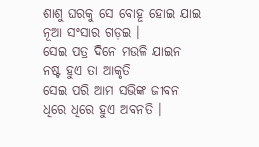ଶାଶୁ ଘରକୁ ସେ ବୋହୂ ହୋଇ ଯାଇ
ନୂଆ ସଂସାର ଗଡ଼ଇ ।
ସେଇ ପତ୍ର ଦିନେ ମଉଳି ଯାଇନ
ନଷ୍ଟ ହୁଏ ତା ଆକୃତି
ସେଇ ପରି ଆମ ସଭିଙ୍କ ଜୀବନ
ଧିରେ ଧିରେ ହୁଏ ଅବନତି ।